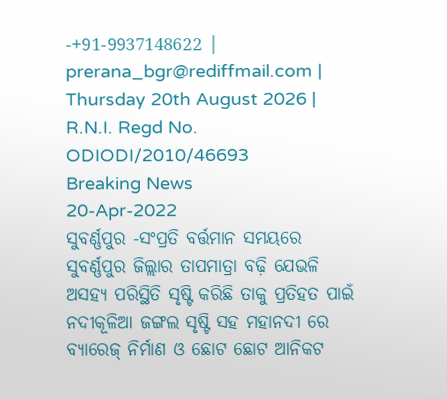-+91-9937148622 |
prerana_bgr@rediffmail.com |
Thursday 20th August 2026 |
R.N.I. Regd No. ODIODI/2010/46693
Breaking News
20-Apr-2022
ସୁବର୍ଣ୍ଣପୁର -ସଂପ୍ରତି ବର୍ତ୍ତମାନ ସମୟରେ ସୁବର୍ଣ୍ଣପୁର ଜିଲ୍ଲାର ତାପମାତ୍ରା ବଢ଼ି ଯେଭଳି ଅସହ୍ୟ ପରିସ୍ଥିତି ସୃଷ୍ଟି କରିଛି ତାକୁ ପ୍ରତିହତ ପାଇଁ ନଦୀକୂଳିଆ ଜଙ୍ଗଲ ସୃଷ୍ଟି ସହ ମହାନଦୀ ରେ ବ୍ୟାରେଜ୍ ନିର୍ମାଣ ଓ ଛୋଟ ଛୋଟ ଆନିକଟ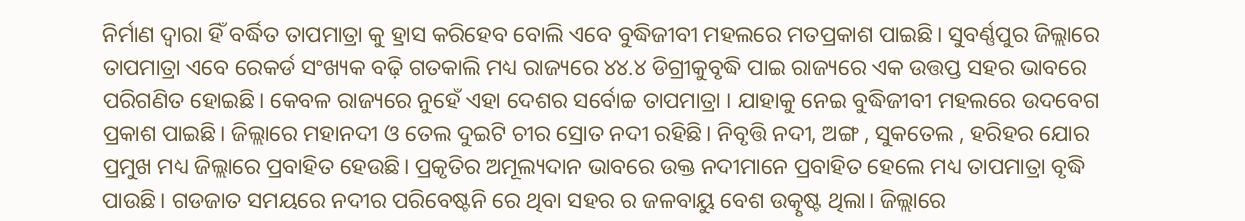ନିର୍ମାଣ ଦ୍ୱାରା ହିଁ ବର୍ଦ୍ଧିତ ତାପମାତ୍ରା କୁ ହ୍ରାସ କରିହେବ ବୋଲି ଏବେ ବୁଦ୍ଧିଜୀବୀ ମହଲରେ ମତପ୍ରକାଶ ପାଇଛି। ସୁବର୍ଣ୍ଣପୁର ଜିଲ୍ଲାରେ ତାପମାତ୍ରା ଏବେ ରେକର୍ଡ ସଂଖ୍ୟକ ବଢ଼ି ଗତକାଲି ମଧ୍ୟ ରାଜ୍ୟରେ ୪୪.୪ ଡିଗ୍ରୀକୁବୃଦ୍ଧି ପାଇ ରାଜ୍ୟରେ ଏକ ଉତ୍ତପ୍ତ ସହର ଭାବରେ ପରିଗଣିତ ହୋଇଛି। କେବଳ ରାଜ୍ୟରେ ନୁହେଁ ଏହା ଦେଶର ସର୍ବୋଚ୍ଚ ତାପମାତ୍ରା । ଯାହାକୁ ନେଇ ବୁଦ୍ଧିଜୀବୀ ମହଲରେ ଉଦବେଗ ପ୍ରକାଶ ପାଇଛି। ଜିଲ୍ଲାରେ ମହାନଦୀ ଓ ତେଲ ଦୁଇଟି ଚୀର ସ୍ରୋତ ନଦୀ ରହିଛି। ନିବୃତ୍ତି ନଦୀ, ଅଙ୍ଗ , ସୁକତେଲ , ହରିହର ଯୋର ପ୍ରମୁଖ ମଧ୍ୟ ଜିଲ୍ଲାରେ ପ୍ରବାହିତ ହେଉଛି। ପ୍ରକୃତିର ଅମୂଲ୍ୟଦାନ ଭାବରେ ଉକ୍ତ ନଦୀମାନେ ପ୍ରବାହିତ ହେଲେ ମଧ୍ୟ ତାପମାତ୍ରା ବୃଦ୍ଧି ପାଉଛି। ଗଡଜାତ ସମୟରେ ନଦୀର ପରିବେଷ୍ଟନି ରେ ଥିବା ସହର ର ଜଳବାୟୁ ବେଶ ଉତ୍କୃଷ୍ଟ ଥିଲା। ଜିଲ୍ଲାରେ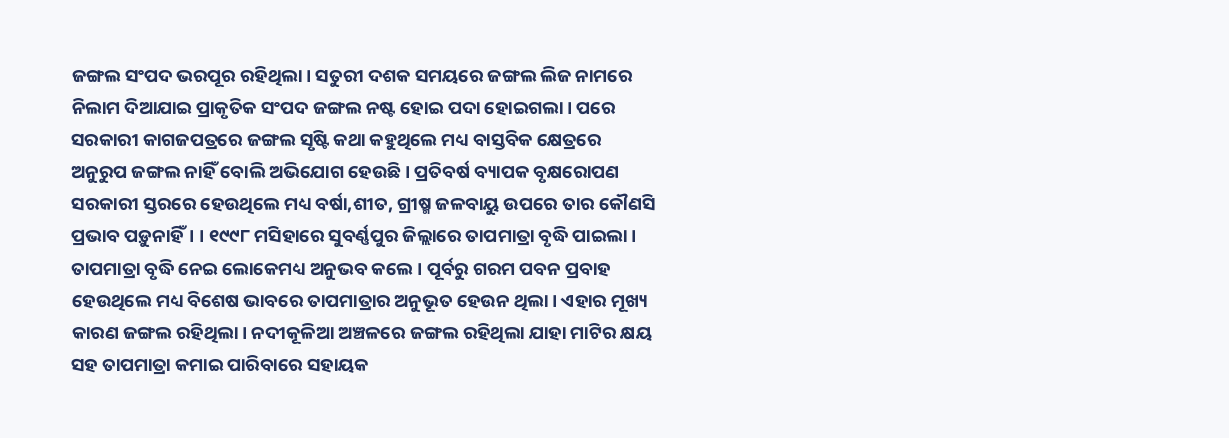ଜଙ୍ଗଲ ସଂପଦ ଭରପୂର ରହିଥିଲା। ସତୁରୀ ଦଶକ ସମୟରେ ଜଙ୍ଗଲ ଲିଜ ନାମରେ ନିଲାମ ଦିଆଯାଇ ପ୍ରାକୃତିକ ସଂପଦ ଜଙ୍ଗଲ ନଷ୍ଟ ହୋଇ ପଦା ହୋଇଗଲା। ପରେ ସରକାରୀ କାଗଜପତ୍ରରେ ଜଙ୍ଗଲ ସୃଷ୍ଟି କଥା କହୁଥିଲେ ମଧ୍ୟ ବାସ୍ତବିକ କ୍ଷେତ୍ରରେ ଅନୁରୁପ ଜଙ୍ଗଲ ନାହିଁ ବୋଲି ଅଭିଯୋଗ ହେଉଛି। ପ୍ରତିବର୍ଷ ବ୍ୟାପକ ବୃକ୍ଷରୋପଣ ସରକାରୀ ସ୍ତରରେ ହେଉଥିଲେ ମଧ୍ୟ ବର୍ଷା,ଶୀତ, ଗ୍ରୀଷ୍ମ ଜଳବାୟୁ ଉପରେ ତାର କୌଣସି ପ୍ରଭାବ ପଡ଼ୁନାହିଁ। । ୧୯୯୮ ମସିହାରେ ସୁବର୍ଣ୍ଣପୁର ଜିଲ୍ଲାରେ ତାପମାତ୍ରା ବୃଦ୍ଧି ପାଇଲା। ତାପମାତ୍ରା ବୃଦ୍ଧି ନେଇ ଲୋକେମଧ୍ୟ ଅନୁଭବ କଲେ । ପୂର୍ବରୁ ଗରମ ପବନ ପ୍ରବାହ ହେଉଥିଲେ ମଧ୍ୟ ବିଶେଷ ଭାବରେ ତାପମାତ୍ରାର ଅନୁଭୂତ ହେଉନ ଥିଲା। ଏହାର ମୂଖ୍ୟ କାରଣ ଜଙ୍ଗଲ ରହିଥିଲା। ନଦୀକୂଳିଆ ଅଞ୍ଚଳରେ ଜଙ୍ଗଲ ରହିଥିଲା ଯାହା ମାଟିର କ୍ଷୟ ସହ ତାପମାତ୍ରା କମାଇ ପାରିବାରେ ସହାୟକ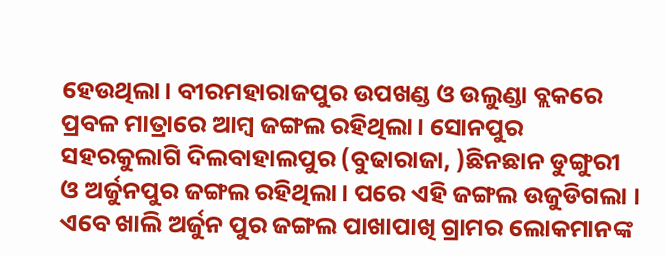ହେଉଥିଲା। ବୀରମହାରାଜପୁର ଉପଖଣ୍ଡ ଓ ଉଲୁଣ୍ଡା ବ୍ଲକରେ ପ୍ରବଳ ମାତ୍ରାରେ ଆମ୍ବ ଜଙ୍ଗଲ ରହିଥିଲା। ସୋନପୁର ସହରକୁଲାଗି ଦିଲବାହାଲପୁର (ବୁଢାରାଜା, )ଛିନଛାନ ଡୁଙ୍ଗୁରୀ ଓ ଅର୍ଜୁନପୁର ଜଙ୍ଗଲ ରହିଥିଲା। ପରେ ଏହି ଜଙ୍ଗଲ ଉଜୁଡିଗଲା । ଏବେ ଖାଲି ଅର୍ଜୁନ ପୁର ଜଙ୍ଗଲ ପାଖାପାଖି ଗ୍ରାମର ଲୋକମାନଙ୍କ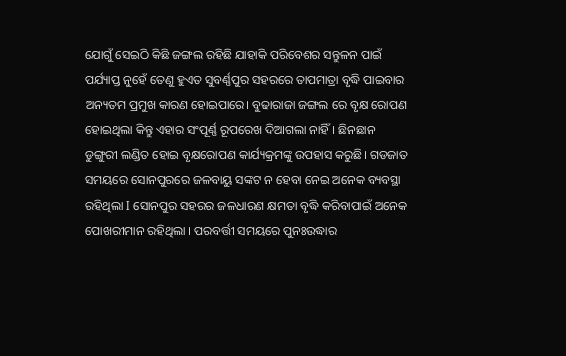ଯୋଗୁଁ ସେଇଠି କିଛି ଜଙ୍ଗଲ ରହିଛି ଯାହାକି ପରିବେଶର ସନ୍ତୁଳନ ପାଇଁ ପର୍ଯ୍ୟାପ୍ତ ନୁହେଁ ତେଣୁ ହୁଏତ ସୁବର୍ଣ୍ଣପୁର ସହରରେ ତାପମାତ୍ରା ବୃଦ୍ଧି ପାଇବାର ଅନ୍ୟତମ ପ୍ରମୁଖ କାରଣ ହୋଇପାରେ। ବୁଢାରାଜା ଜଙ୍ଗଲ ରେ ବୃକ୍ଷ ରୋପଣ ହୋଇଥିଲା କିନ୍ତୁ ଏହାର ସଂପୂର୍ଣ୍ଣ ରୂପରେଖ ଦିଆଗଲା ନାହିଁ। ଛିନଛାନ ଡୁଙ୍ଗୁରୀ ଲଣ୍ଡିତ ହୋଇ ବୃକ୍ଷରୋପଣ କାର୍ଯ୍ୟକ୍ରମଙ୍କୁ ଉପହାସ କରୁଛି। ଗଡଜାତ ସମୟରେ ସୋନପୁରରେ ଜଳବାୟୁ ସଙ୍କଟ ନ ହେବା ନେଇ ଅନେକ ବ୍ୟବସ୍ଥା ରହିଥିଲା I ସୋନପୁର ସହରର ଜଳଧାରଣ କ୍ଷମତା ବୃଦ୍ଧି କରିବାପାଇଁ ଅନେକ ପୋଖରୀମାନ ରହିଥିଲା । ପରବର୍ତ୍ତୀ ସମୟରେ ପୁନଃଉଦ୍ଧାର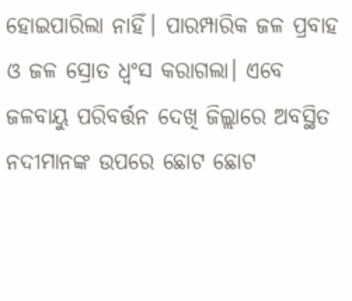ହୋଇପାରିଲା ନାହିଁ। ପାରମ୍ପାରିକ ଜଳ ପ୍ରବାହ ଓ ଜଳ ସ୍ରୋତ ଧ୍ଵଂସ କରାଗଲା। ଏବେ ଜଳବାୟୁ ପରିବର୍ତ୍ତନ ଦେଖି ଜିଲ୍ଲାରେ ଅବସ୍ଥିତ ନଦୀମାନଙ୍କ ଉପରେ ଛୋଟ ଛୋଟ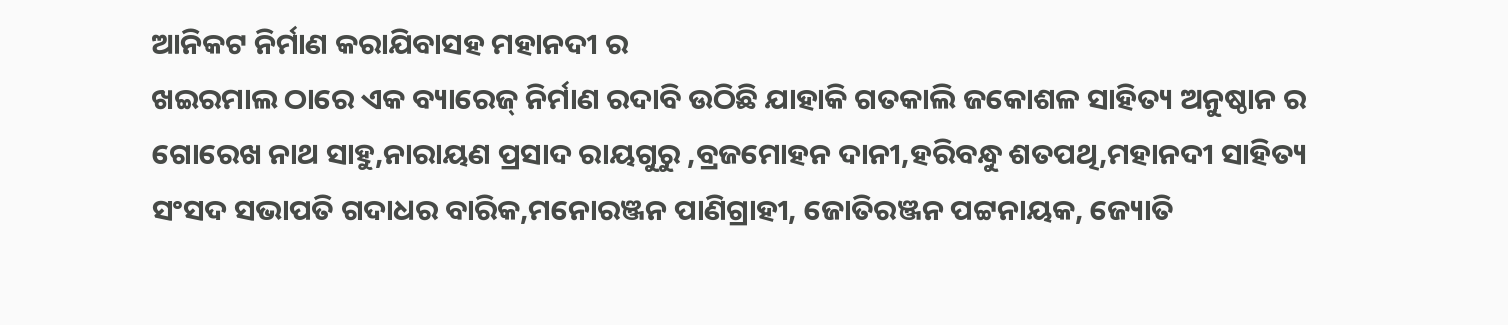ଆନିକଟ ନିର୍ମାଣ କରାଯିବାସହ ମହାନଦୀ ର
ଖଇରମାଲ ଠାରେ ଏକ ବ୍ୟାରେଜ୍ ନିର୍ମାଣ ରଦାବି ଉଠିଛି ଯାହାକି ଗତକାଲି ଜକୋଶଳ ସାହିତ୍ୟ ଅନୁଷ୍ଠାନ ର ଗୋରେଖ ନାଥ ସାହୁ,ନାରାୟଣ ପ୍ରସାଦ ରାୟଗୁରୁ ,ବ୍ରଜମୋହନ ଦାନୀ,ହରିବନ୍ଧୁ ଶତପଥି,ମହାନଦୀ ସାହିତ୍ୟ ସଂସଦ ସଭାପତି ଗଦାଧର ବାରିକ,ମନୋରଞ୍ଜନ ପାଣିଗ୍ରାହୀ, ଜୋତିରଞ୍ଜନ ପଟ୍ଟନାୟକ, ଜ୍ୟୋତି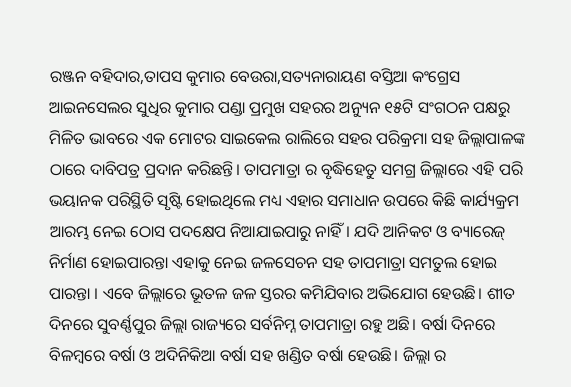ରଞ୍ଜନ ବହିଦାର,ତାପସ କୁମାର ବେଉରା,ସତ୍ୟନାରାୟଣ ବସ୍ତିଆ କଂଗ୍ରେସ ଆଇନସେଲର ସୁଧିର କୁମାର ପଣ୍ଡା ପ୍ରମୁଖ ସହରର ଅନ୍ୟୁନ ୧୫ଟି ସଂଗଠନ ପକ୍ଷରୁ ମିଳିତ ଭାବରେ ଏକ ମୋଟର ସାଇକେଲ ରାଲିରେ ସହର ପରିକ୍ରମା ସହ ଜିଲ୍ଲାପାଳଙ୍କ ଠାରେ ଦାବିପତ୍ର ପ୍ରଦାନ କରିଛନ୍ତି। ତାପମାତ୍ରା ର ବୃଦ୍ଧିହେତୁ ସମଗ୍ର ଜିଲ୍ଲାରେ ଏହି ପରି ଭୟାନକ ପରିସ୍ଥିତି ସୃଷ୍ଟି ହୋଇଥିଲେ ମଧ୍ୟ ଏହାର ସମାଧାନ ଉପରେ କିଛି କାର୍ଯ୍ୟକ୍ରମ ଆରମ୍ଭ ନେଇ ଠୋସ ପଦକ୍ଷେପ ନିଆଯାଇପାରୁ ନାହିଁ। ଯଦି ଆନିକଟ ଓ ବ୍ୟାରେଜ୍ ନିର୍ମାଣ ହୋଇପାରନ୍ତା ଏହାକୁ ନେଇ ଜଳସେଚନ ସହ ତାପମାତ୍ରା ସମତୁଲ ହୋଇ ପାରନ୍ତା । ଏବେ ଜିଲ୍ଲାରେ ଭୂତଳ ଜଳ ସ୍ତରର କମିଯିବାର ଅଭିଯୋଗ ହେଉଛି। ଶୀତ ଦିନରେ ସୁବର୍ଣ୍ଣପୁର ଜିଲ୍ଲା ରାଜ୍ୟରେ ସର୍ବନିମ୍ନ ତାପମାତ୍ରା ରହୁ ଅଛି। ବର୍ଷା ଦିନରେ ବିଳମ୍ବରେ ବର୍ଷା ଓ ଅଦିନିକିଆ ବର୍ଷା ସହ ଖଣ୍ଡିତ ବର୍ଷା ହେଉଛି। ଜିଲ୍ଲା ର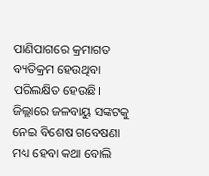ପାଣିପାଗରେ କ୍ରମାଗତ ବ୍ୟତିକ୍ରମ ହେଉଥିବା ପରିଲକ୍ଷିତ ହେଉଛି। ଜିଲ୍ଲାରେ ଜଳବାୟୁ ସଙ୍କଟକୁ ନେଇ ବିଶେଷ ଗବେଷଣା ମଧ୍ୟ ହେବା କଥା ବୋଲି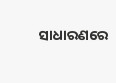ସାଧାରଣରେ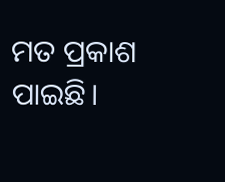ମତ ପ୍ରକାଶ ପାଇଛି।